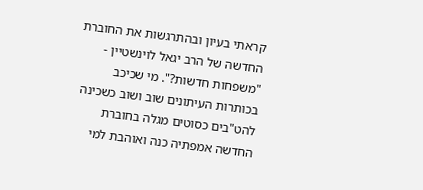קראתי בעיון ובהתרגשות את החוברת החדשה של הרב יגאל לוינשטיין - "משפחות חדשות?". מי שכיכב בכותרות העיתונים שוב ושוב כשכינה להט"בים כסוטים מגלה בחוברת החדשה אמפתיה כנה ואוהבת למי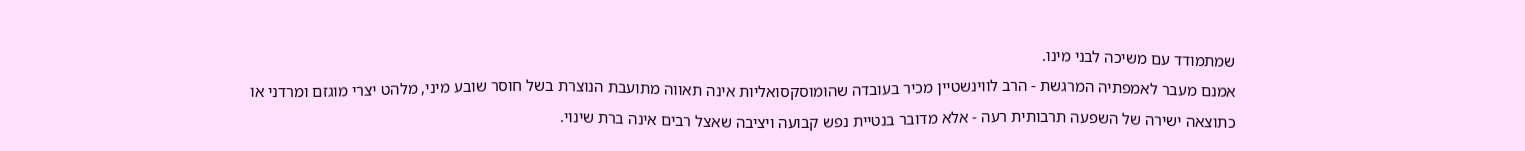שמתמודד עם משיכה לבני מינו.
אמנם מעבר לאמפתיה המרגשת - הרב לווינשטיין מכיר בעובדה שהומוסקסואליות אינה תאווה מתועבת הנוצרת בשל חוסר שובע מיני, מלהט יצרי מוגזם ומרדני או כתוצאה ישירה של השפעה תרבותית רעה - אלא מדובר בנטיית נפש קבועה ויציבה שאצל רבים אינה ברת שינוי.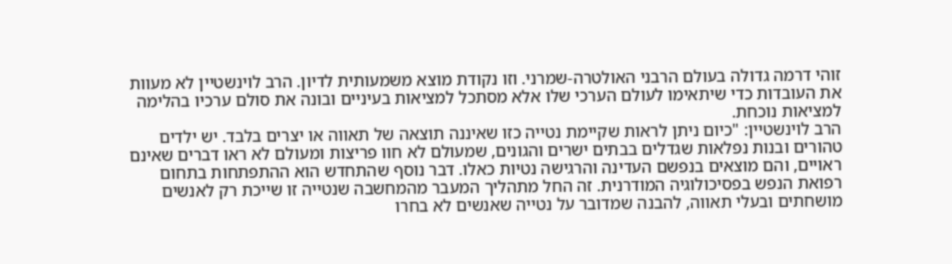זוהי דרמה גדולה בעולם הרבני האולטרה-שמרני. וזו נקודת מוצא משמעותית לדיון. הרב לוינשטיין לא מעוות את העובדות כדי שיתאימו לעולם הערכי שלו אלא מסתכל למציאות בעיניים ובונה את סולם ערכיו בהלימה למציאות נוכחת.
הרב לוינשטיין: "כיום ניתן לראות שקיימת נטייה כזו שאיננה תוצאה של תאווה או יצרים בלבד. יש ילדים טהורים ובנות נפלאות שגדלים בבתים ישרים והגונים, שמעולם לא חוו פריצות ומעולם לא ראו דברים שאינם ראויים, והם מוצאים בנפשם העדינה והרגישה נטיות כאלו. דבר נוסף שהתחדש הוא ההתפתחות בתחום רפואת הנפש בפסיכולוגיה המודרנית. זה החל מתהליך המעבר מהמחשבה שנטייה זו שייכת רק לאנשים מושחתים ובעלי תאווה, להבנה שמדובר על נטייה שאנשים לא בחרו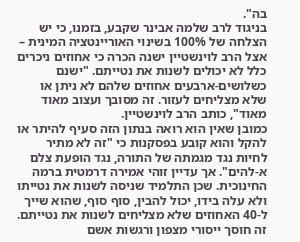בה".
בניגוד לרב שלמה אבינר שקבע, בזמנו, כי יש הצלחה של 100% בשינוי האוריינטציה המינית – אצל הרב לוינשטיין ישנה הכרה כי אחוזים ניכרים כלל לא יכולים לשנות את נטייתם. "ישנם כשלושים-ארבעים אחוזים שלהם לא ניתן או שלא מצליחים לעזור. זה מסובך ועצוב מאוד מאוד", כותב הרב לוינשטיין.
כמובן שאין הוא רואה בנתון הזה סעיף להיתר או להקל והוא קובע בפסקנות כי "זה לא מתיר לחיות נגד מגמתה של התורה, נגד הופעת צלם א-להים". אך עדיין זוהי אמירה דרמטית ברמה החינוכית. שכן התלמיד שניסה לשנות את נטייתו ולא עלה בידו, יכול להבין, סוף סוף, שהוא שייך ל-40 האחוזים שלא מצליחים לשנות את נטייתם.
זה חוסך ייסורי מצפון ורגשות אשם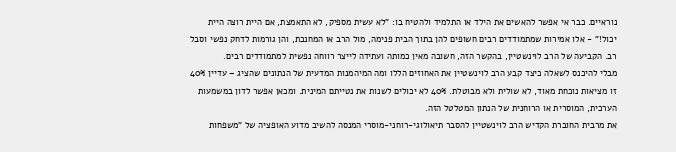נוראיים. כבר אי אפשר להאשים את הילד או התלמיד ולהטיח בו: "לא עשית מספיק, לא התאמצת, אם היית רוצה היית יכול!" - אלו אמירות שמתמודדים רבים חשופים להן בתוך הבית פנימה, מול הרב או המחנכת, והן גורמות לדחק נפשי וסבל רב. הקביעה של הרב לוינשטיין, בהקשר הזה, חשובה מאין כמותה ועתידה לייצר רווחה נפשית למתמודדים רבים.
מבלי להיכנס לשאלה כיצד קבע הרב לוינשטיין את האחוזים הללו ומה המיהמנות המדעית של הנתונים שהציג – עדיין 40% זו מציאות נוכחת מאוד, לא שולית ולא מבוטלת. 40% לא יכולים לשנות את נטייתם המינית. ומכאן אפשר לדון במשמעות הערכית, המוסרית או הרוחנית של הנתון המטלטל הזה.
את מרבית החוברת הקדיש הרב לוינשטיין להסבר תיאולוגי-רוחני-מוסרי המנסה להשיב מדוע האופציה של "משפחות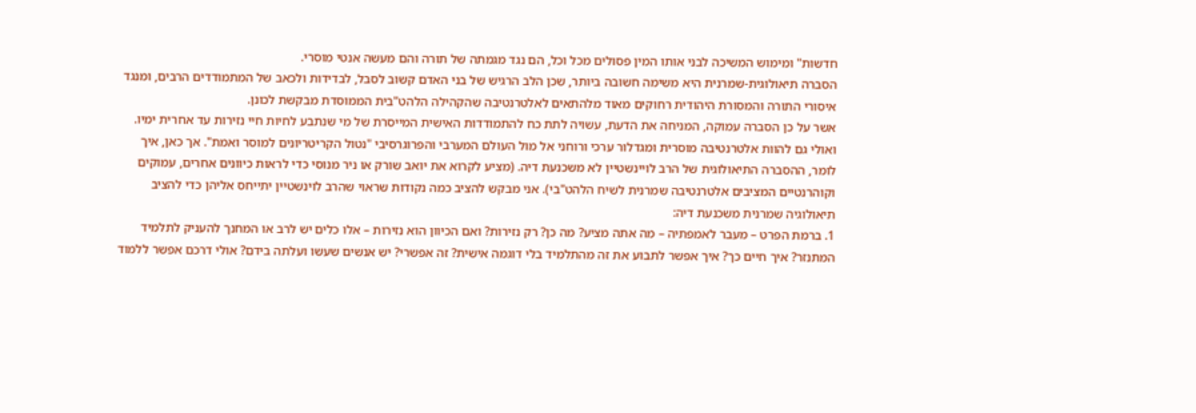חדשות" ומימוש המשיכה לבני אותו המין פסולים מכל וכל, הם נגד מגמתה של תורה והם מעשה אנטי מוסרי.
הסברה תיאולוגית-שמרנית היא משימה חשובה ביותר, שכן הלב הרגיש של בני האדם קשוב לסבל, לבדידות ולכאב של המתמודדים הרבים, ומנגד איסורי התורה והמסורת היהודית רחוקים מאוד מלהתאים לאלטרנטיבה שהקהילה הלהט"בית הממוסדת מבקשת לכונן.
אשר על כן הסברה עמוקה, המניחה את הדעת, עשויה לתת כח להתמודדות האישית המייסרת של מי שנתבע לחיות חיי נזירות עד אחרית ימיו. ואולי גם להוות אלטרנטיבה מוסרית ומגדלור ערכי ורוחני אל מול העולם המערבי והפרוגרסיבי "נטול הקריטריונים למוסר ואמת". אך כאן, איך לומר, ההסברה התיאולוגית של הרב לויינשטיין לא משכנעת דיה. (מציע לקרוא את יואב שורק או ניר מנוסי כדי לראות כיוונים אחרים, עמוקים וקוהרנטיים המציבים אלטרנטיבה שמרנית לשיח הלהט"בי). אני מבקש להציב כמה נקודות שראוי שהרב לוינשטיין יתייחס אליהן כדי להציב תיאולוגיה שמרנית משכנעת דיה:
1. ברמת הפרט – מעבר לאמפתיה – מה אתה מציע? מה כן? רק נזירות? ואם הכיוון הוא נזירות – אלו כלים יש לרב או המחנך להעניק לתלמיד המתנזר? איך חיים כך? איך אפשר לתבוע את זה מהתלמיד בלי דוגמה אישית? זה אפשרי? יש אנשים שעשו ועלתה בידם? אולי דרכם אפשר ללמוד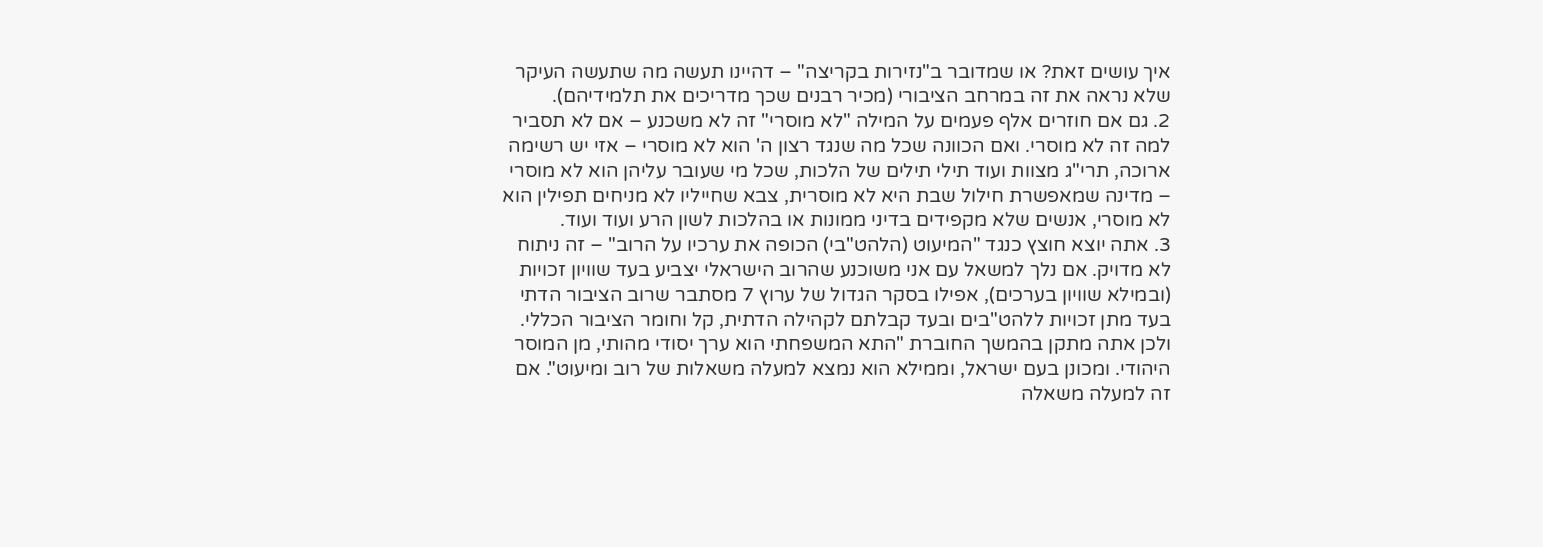איך עושים זאת? או שמדובר ב"נזירות בקריצה" – דהיינו תעשה מה שתעשה העיקר שלא נראה את זה במרחב הציבורי (מכיר רבנים שכך מדריכים את תלמידיהם).
2. גם אם חוזרים אלף פעמים על המילה "לא מוסרי" זה לא משכנע – אם לא תסביר למה זה לא מוסרי. ואם הכוונה שכל מה שנגד רצון ה' הוא לא מוסרי – אזי יש רשימה ארוכה, תרי"ג מצוות ועוד תילי תילים של הלכות, שכל מי שעובר עליהן הוא לא מוסרי – מדינה שמאפשרת חילול שבת היא לא מוסרית, צבא שחייליו לא מניחים תפילין הוא לא מוסרי, אנשים שלא מקפידים בדיני ממונות או בהלכות לשון הרע ועוד ועוד.
3. אתה יוצא חוצץ כנגד "המיעוט (הלהט"בי) הכופה את ערכיו על הרוב" – זה ניתוח לא מדויק. אם נלך למשאל עם אני משוכנע שהרוב הישראלי יצביע בעד שוויון זכויות (ובמילא שוויון בערכים), אפילו בסקר הגדול של ערוץ 7 מסתבר שרוב הציבור הדתי בעד מתן זכויות ללהט"בים ובעד קבלתם לקהילה הדתית, קל וחומר הציבור הכללי. ולכן אתה מתקן בהמשך החוברת "התא המשפחתי הוא ערך יסודי מהותי, מן המוסר היהודי. ומכונן בעם ישראל, וממילא הוא נמצא למעלה משאלות של רוב ומיעוט". אם זה למעלה משאלה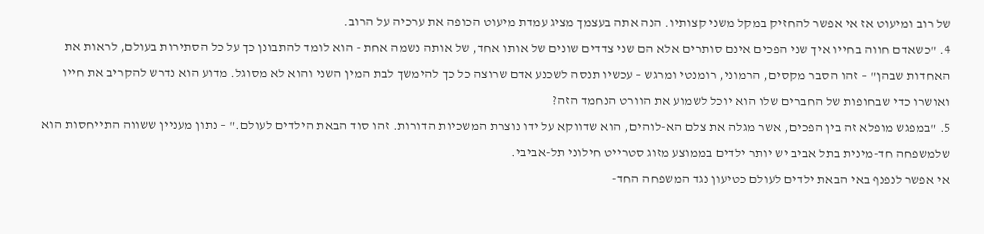של רוב ומיעוט אז אי אפשר להחזיק במקל משני קצותיו. הנה אתה בעצמך מציג עמדת מיעוט הכופה את ערכיה על הרוב.
4. "כשאדם חווה בחייו איך שני הפכים אינם סותרים אלא הם שני צדדים שונים של אותו אחד, של אותה נשמה אחת - הוא לומד להתבונן כך על כל הסתירות בעולם, לראות את האחדות שבהן" – זהו הסבר מקסים, הרמוני, רומנטי ומרגש – עכשיו תנסה לשכנע אדם שרוצה כל כך להימשך לבת המין השני והוא לא מסוגל. מדוע הוא נדרש להקריב את חייו ואושרו כדי שבחופות של החברים שלו הוא יוכל לשמוע את הוורט הנחמד הזה?
5. "במפגש מופלא זה בין הפכים, אשר מגלה את צלם הא-לוהים, הוא שדווקא על ידו נוצרת המשכיות הדורות. זהו סוד הבאת הילדים לעולם." – נתון מעניין ששווה התייחסות הוא שלמשפחה חד-מינית בתל אביב יש יותר ילדים בממוצע מזוג סטרייט חילוני תל-אביבי.
אי אפשר לנפנף באי הבאת ילדים לעולם כטיעון נגד המשפחה החד-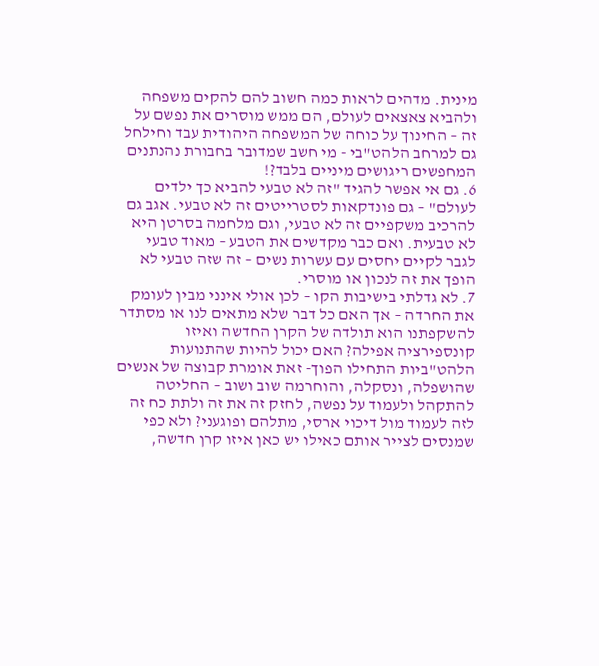מינית. מדהים לראות כמה חשוב להם להקים משפחה ולהביא צאצאים לעולם, הם ממש מוסרים את נפשם על זה – החינוך על כוחה של המשפחה היהודית עבד וחילחל גם למרחב הלהט"בי - מי חשב שמדובר בחבורת נהנתנים המחפשים ריגושים מיניים בלבד?!
6. גם אי אפשר להגיד "זה לא טבעי להביא כך ילדים לעולם" – גם פונדקאות לסטרייטים זה לא טבעי. אגב גם להרכיב משקפיים זה לא טבעי, וגם מלחמה בסרטן היא לא טבעית. ואם כבר מקדשים את הטבע – מאוד טבעי לגבר לקיים יחסים עם עשרות נשים – זה שזה טבעי לא הופך את זה לנכון או מוסרי.
7. לא גדלתי בישיבות הקו – לכן אולי אינני מבין לעומק את החרדה – אך האם כל דבר שלא מתאים לנו או מסתדר להשקפתנו הוא תולדה של הקרן החדשה ואיזו קונספירציה אפילה? האם יכול להיות שהתנועות הלהט"ביות התחילו הפוך- זאת אומרת קבוצה של אנשים שהושפלה, ונסקלה, והוחרמה שוב ושוב – החליטה להתקהל ולעמוד על נפשה, לחזק זה את זה ולתת כח זה לזה לעמוד מול דיכוי ארסי, מתלהם ופוגעני? ולא כפי שמנסים לצייר אותם כאילו יש כאן איזו קרן חדשה,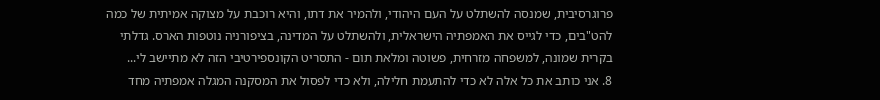פרוגרסיבית, שמנסה להשתלט על העם היהודי, ולהמיר את דתו, והיא רוכבת על מצוקה אמיתית של כמה להט"בים, כדי לגייס את האמפתיה הישראלית, ולהשתלט על המדינה, בציפורניה נוטפות הארס. גדלתי בקרית שמונה, למשפחה מזרחית, פשוטה ומלאת תום - התסריט הקונספירטיבי הזה לא מתיישב לי...
8. אני כותב את כל אלה לא כדי להתעמת חלילה, ולא כדי לפסול את המסקנה המגלה אמפתיה מחד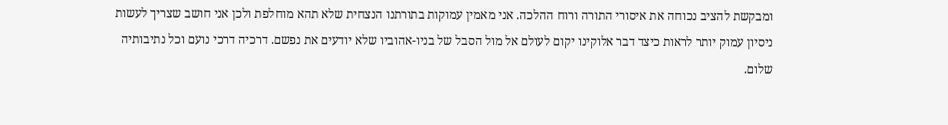ומבקשת להציב נכוחה את איסורי התורה ורוח ההלכה. אני מאמין עמוקות בתורתנו הנצחית שלא תהא מוחלפת ולכן אני חושב שצריך לעשות ניסיון עמוק יותר לראות כיצד דבר אלוקינו יקום לעולם אל מול הסבל של בניו-אהוביו שלא יודעים את נפשם. דרכיה דרכי נועם וכל נתיבותיה שלום.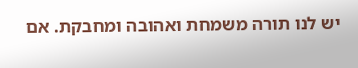יש לנו תורה משמחת ואהובה ומחבקת. אם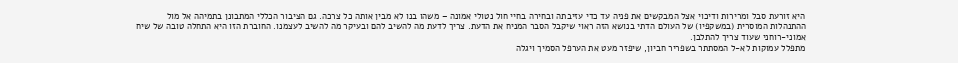היא זורעת סבל ומרירות ודיכוי אצל המבקשים את פניה עד כדי עזיבתה ובחירה בחיי חול נטולי אמונה – משהו בנו לא מבין אותה כל צרכה. גם הציבור הכללי המתבונן בתמיהה אל מול ההתנהלות המוסרית (במשקפיו) של העולם הדתי בנושא הזה ראוי שיקבל הסבר המניח את הדעת. צריך לדעת מה להשיב להם ובעיקר מה להשיב לעצמנו. החוברת הזו היא התחלה טובה של שיח אמוני-רוחני שעוד צריך להתלבן.
מתפלל עמוקות לא-ל המסתתר בשפריר חביון, שיפזר מעט את הערפל הסמיך ויגלה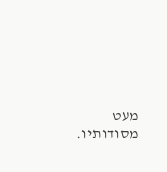מעט מסודותיו.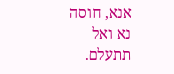אנא, חוסה נא ואל תתעלם.